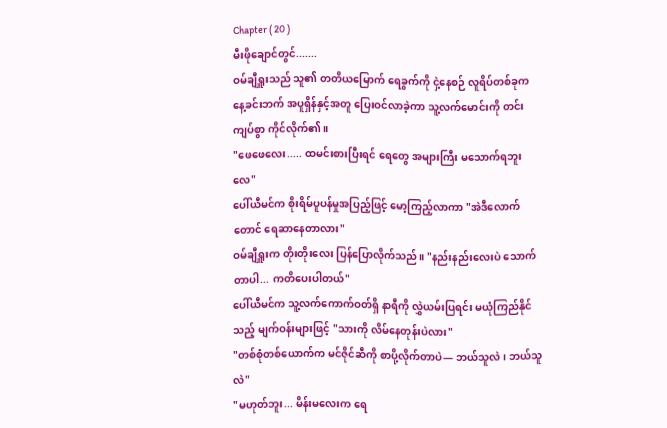Chapter ( 20 )
မီးဖိုချောင်တွင်.......
ဝမ်ချီရှူးသည် သူ၏ တတိယမြောက် ရေခွက်ကို ငှဲ့နေစဉ် လူရိပ်တစ်ခုက နေ့ခင်းဘက် အပူရှိန်နှင့်အတူ ပြေးဝင်လာခဲ့ကာ သူ့လက်မောင်းကို တင်းကျပ်စွာ ကိုင်လိုက်၏။
"ဖေဖေလေး..... ထမင်းစားပြီးရင် ရေတွေ အများကြီး မသောက်ရဘူးလေ"
ပေါ်ယီမင်က စိုးရိမ်ပူပန်မှုအပြည့်ဖြင့် မော့ကြည့်လာကာ "အဲဒီလောက်တောင် ရေဆာနေတာလား"
ဝမ်ချီရှူးက တိုးတိုးလေး ပြန်ပြောလိုက်သည်။ "နည်းနည်းလေးပဲ သောက်တာပါ... ကတိပေးပါတယ်"
ပေါ်ယီမင်က သူ့လက်ကောက်ဝတ်ရှိ နာရီကို လွှဲယမ်းပြရင်း မယုံကြည်နိုင်သည့် မျက်ဝန်းများဖြင့် "သားကို လိမ်နေတုန်းပဲလား"
"တစ်စုံတစ်ယောက်က မင်ဇိုင်ဆီကို စာပို့လိုက်တာပဲ— ဘယ်သူလဲ၊ ဘယ်သူလဲ"
"မဟုတ်ဘူး... မိန်းမလေးက ရေ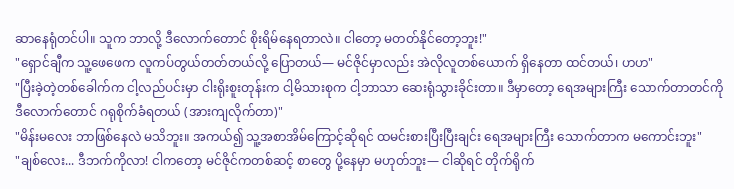ဆာနေရုံတင်ပါ။ သူက ဘာလို့ ဒီလောက်တောင် စိုးရိမ်နေရတာလဲ။ ငါတော့ မတတ်နိုင်တော့ဘူး!"
"ရှောင်ချီက သူ့ဖေဖေက လူကပ်တွယ်တတ်တယ်လို့ ပြောတယ်— မင်ဇိုင်မှာလည်း အဲလိုလူတစ်ယောက် ရှိနေတာ ထင်တယ်၊ ဟဟ"
"ပြီးခဲ့တဲ့တစ်ခေါက်က ငါ့လည်ပင်းမှာ ငါးရိုးစူးတုန်းက ငါ့မိသားစုက ငါ့ဘာသာ ဆေးရုံသွားခိုင်းတာ။ ဒီမှာတော့ ရေအများကြီး သောက်တာတင်ကို ဒီလောက်တောင် ဂရုစိုက်ခံရတယ် (အားကျလိုက်တာ)"
"မိန်းမလေး ဘာဖြစ်နေလဲ မသိဘူး။ အကယ်၍ သူ့အစာအိမ်ကြောင့်ဆိုရင် ထမင်းစားပြီးပြီးချင်း ရေအများကြီး သောက်တာက မကောင်းဘူး"
"ချစ်လေး... ဒီဘက်ကိုလာ! ငါကတော့ မင်ဇိုင်ကတစ်ဆင့် စာတွေ ပို့နေမှာ မဟုတ်ဘူး— ငါဆိုရင် တိုက်ရိုက်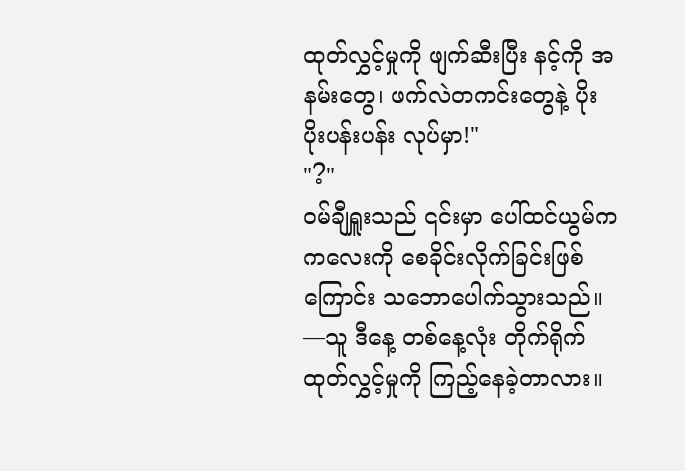ထုတ်လွှင့်မှုကို ဖျက်ဆီးပြီး နင့်ကို အနမ်းတွေ၊ ဖက်လဲတကင်းတွေနဲ့ ပိုးပိုးပန်းပန်း လုပ်မှာ!"
"?"
ဝမ်ချီရှူးသည် ၎င်းမှာ ပေါ်ထင်ယွမ်က ကလေးကို စေခိုင်းလိုက်ခြင်းဖြစ်ကြောင်း သဘောပေါက်သွားသည်။ —သူ ဒီနေ့ တစ်နေ့လုံး တိုက်ရိုက်ထုတ်လွှင့်မှုကို ကြည့်နေခဲ့တာလား။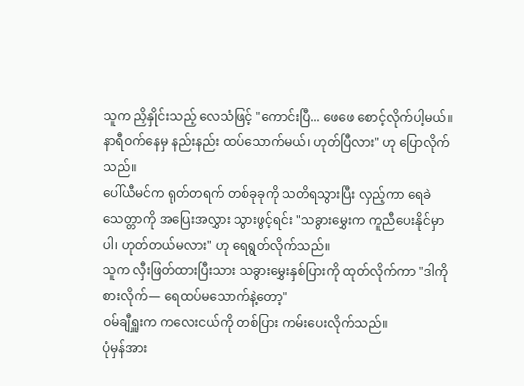သူက ညှိနှိုင်းသည့် လေသံဖြင့် "ကောင်းပြီ... ဖေဖေ စောင့်လိုက်ပါ့မယ်။ နာရီဝက်နေမှ နည်းနည်း ထပ်သောက်မယ်၊ ဟုတ်ပြီလား" ဟု ပြောလိုက်သည်။
ပေါ်ယီမင်က ရုတ်တရက် တစ်ခုခုကို သတိရသွားပြီး လှည့်ကာ ရေခဲသေတ္တာကို အပြေးအလွှား သွားဖွင့်ရင်း "သခွားမွှေးက ကူညီပေးနိုင်မှာပါ၊ ဟုတ်တယ်မလား" ဟု ရေရွတ်လိုက်သည်။
သူက လှီးဖြတ်ထားပြီးသား သခွားမွှေးနှစ်ပြားကို ထုတ်လိုက်ကာ "ဒါကို စားလိုက်— ရေထပ်မသောက်နဲ့တော့"
ဝမ်ချီရှူးက ကလေးငယ်ကို တစ်ပြား ကမ်းပေးလိုက်သည်။
ပုံမှန်အား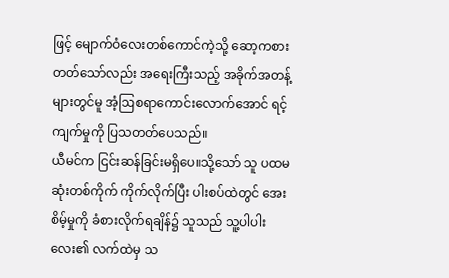ဖြင့် မျောက်ဝံလေးတစ်ကောင်ကဲ့သို့ ဆော့ကစားတတ်သော်လည်း အရေးကြီးသည့် အခိုက်အတန့်များတွင်မူ အံ့ဩစရာကောင်းလောက်အောင် ရင့်ကျက်မှုကို ပြသတတ်ပေသည်။
ယီမင်က ငြင်းဆန်ခြင်းမရှိပေ။သို့သော် သူ ပထမဆုံးတစ်ကိုက် ကိုက်လိုက်ပြီး ပါးစပ်ထဲတွင် အေးစိမ့်မှုကို ခံစားလိုက်ရချိန်၌ သူသည် သူ့ပါပါးလေး၏ လက်ထဲမှ သ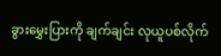ခွားမွှေးပြားကို ချက်ချင်း လုယူပစ်လိုက်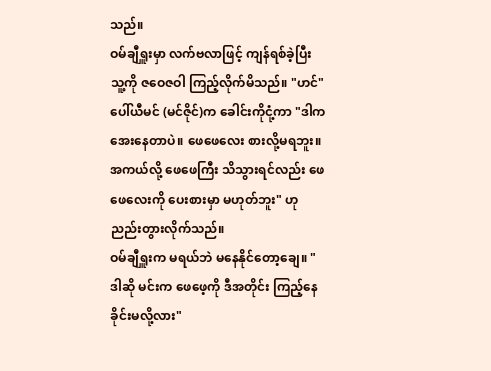သည်။
ဝမ်ချီရှူးမှာ လက်ဗလာဖြင့် ကျန်ရစ်ခဲ့ပြီး သူ့ကို ဇဝေဇဝါ ကြည့်လိုက်မိသည်။ "ဟင်"
ပေါ်ယီမင် (မင်ဇိုင်)က ခေါင်းကိုငုံ့ကာ "ဒါက အေးနေတာပဲ။ ဖေဖေလေး စားလို့မရဘူး။ အကယ်လို့ ဖေဖေကြီး သိသွားရင်လည်း ဖေဖေလေးကို ပေးစားမှာ မဟုတ်ဘူး" ဟု ညည်းတွားလိုက်သည်။
ဝမ်ချီရှူးက မရယ်ဘဲ မနေနိုင်တော့ချေ။ "ဒါဆို မင်းက ဖေဖေ့ကို ဒီအတိုင်း ကြည့်နေခိုင်းမလို့လား"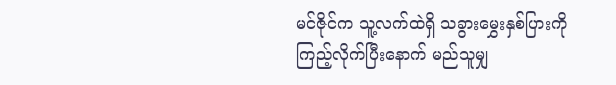မင်ဇိုင်က သူ့လက်ထဲရှိ သခွားမွှေးနှစ်ပြားကို ကြည့်လိုက်ပြီးနောက် မည်သူမျှ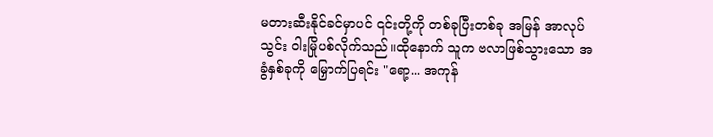မတားဆီးနိုင်ခင်မှာပင် ၎င်းတို့ကို တစ်ခုပြီးတစ်ခု အမြန် အာလုပ်သွင်း ဝါးမြိုပစ်လိုက်သည်။ထိုနောက် သူက ဗလာဖြစ်သွားသော အခွံနှစ်ခုကို မြှောက်ပြရင်း "ရော့... အကုန်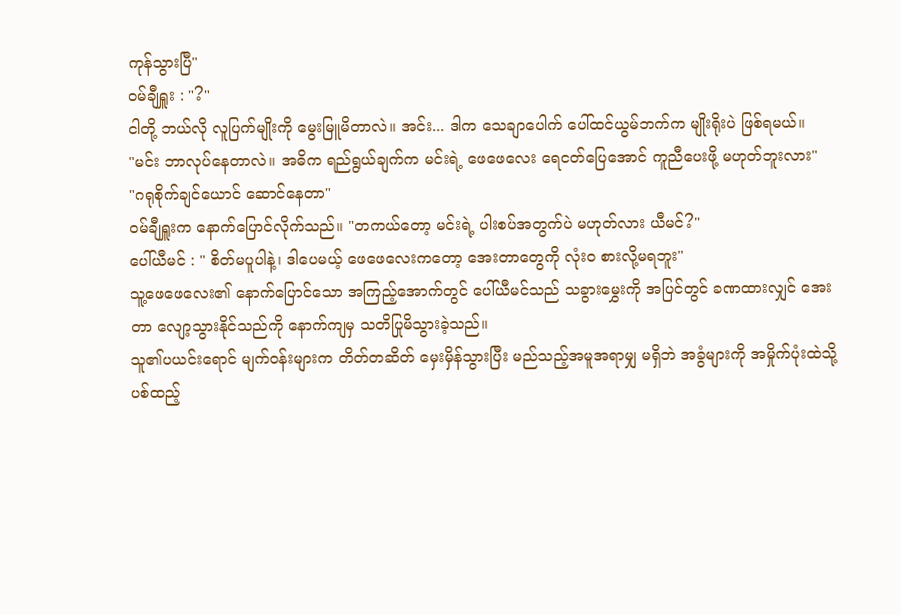ကုန်သွားပြီ"
ဝမ်ချီရှူး : "?"
ငါတို့ ဘယ်လို လူပြက်မျိုးကို မွေးမြူမိတာလဲ။ အင်း... ဒါက သေချာပေါက် ပေါ်ထင်ယွမ်ဘက်က မျိုးရိုးပဲ ဖြစ်ရမယ်။
"မင်း ဘာလုပ်နေတာလဲ။ အဓိက ရည်ရွယ်ချက်က မင်းရဲ့ ဖေဖေလေး ရေငတ်ပြေအောင် ကူညီပေးဖို့ မဟုတ်ဘူးလား"
"ဂရုစိုက်ချင်ယောင် ဆောင်နေတာ"
ဝမ်ချီရှူးက နောက်ပြောင်လိုက်သည်။ "တကယ်တော့ မင်းရဲ့ ပါးစပ်အတွက်ပဲ မဟုတ်လား ယီမင်?"
ပေါ်ယီမင် : " စိတ်မပူပါနဲ့၊ ဒါပေမယ့် ဖေဖေလေးကတော့ အေးတာတွေကို လုံးဝ စားလို့မရဘူး"
သူ့ဖေဖေလေး၏ နောက်ပြောင်သော အကြည့်အောက်တွင် ပေါ်ယီမင်သည် သခွားမွှေးကို အပြင်တွင် ခဏထားလျှင် အေးတာ လျော့သွားနိုင်သည်ကို နောက်ကျမှ သတိပြုမိသွားခဲ့သည်။
သူ၏ပယင်းရောင် မျက်ဝန်းများက တိတ်တဆိတ် မှေးမှိန်သွားပြီး မည်သည့်အမူအရာမျှ မရှိဘဲ အခွံများကို အမှိုက်ပုံးထဲသို့ ပစ်ထည့်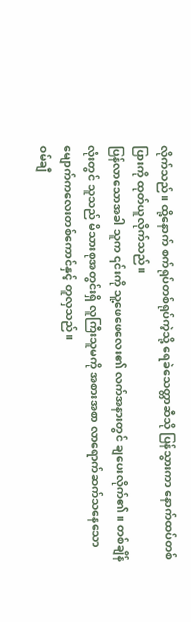လိုက်သည်။ ထို့နောက် စက်ရုပ်တစ်ရုပ်ကဲ့သို့ ရေခဲသေတ္တာဆီသို ပြန်သွားကာ နောက်ထပ်တစ်ပြားကို ထုတ်ယူလိုက်သည်။
ပြန်လာသောအခါ သူက ၎င်းကို သူ့ဖေဖေလေး၏ လက်အနားတွင် ချပေးလိုက်၏။ တစ်ချိန်လုံးတွင် သူသည် မိသားစုအတွင်းရှိ လူကြီးသူမကို အစားအစာ လာရောက်ဆက်သနေသော မျောက်ကလေးတစ်ကောင်နှင့် တူလှသည်။
ဝမ်ချီ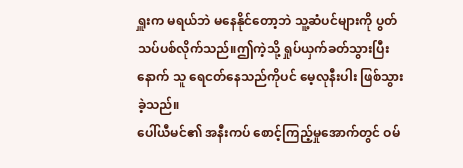ရှူးက မရယ်ဘဲ မနေနိုင်တော့ဘဲ သူ့ဆံပင်များကို ပွတ်သပ်ပစ်လိုက်သည်။ဤကဲ့သို့ ရှုပ်ယှက်ခတ်သွားပြီးနောက် သူ ရေငတ်နေသည်ကိုပင် မေ့လုနီးပါး ဖြစ်သွားခဲ့သည်။
ပေါ်ယီမင်၏ အနီးကပ် စောင့်ကြည့်မှုအောက်တွင် ဝမ်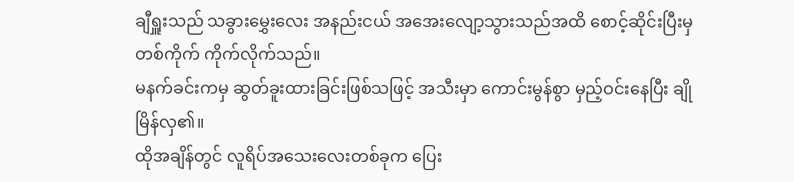ချီရှူးသည် သခွားမွှေးလေး အနည်းငယ် အအေးလျော့သွားသည်အထိ စောင့်ဆိုင်းပြီးမှ တစ်ကိုက် ကိုက်လိုက်သည်။
မနက်ခင်းကမှ ဆွတ်ခူးထားခြင်းဖြစ်သဖြင့် အသီးမှာ ကောင်းမွန်စွာ မှည့်ဝင်းနေပြီး ချိုမြိန်လှ၏။
ထိုအချိန်တွင် လူရိပ်အသေးလေးတစ်ခုက ပြေး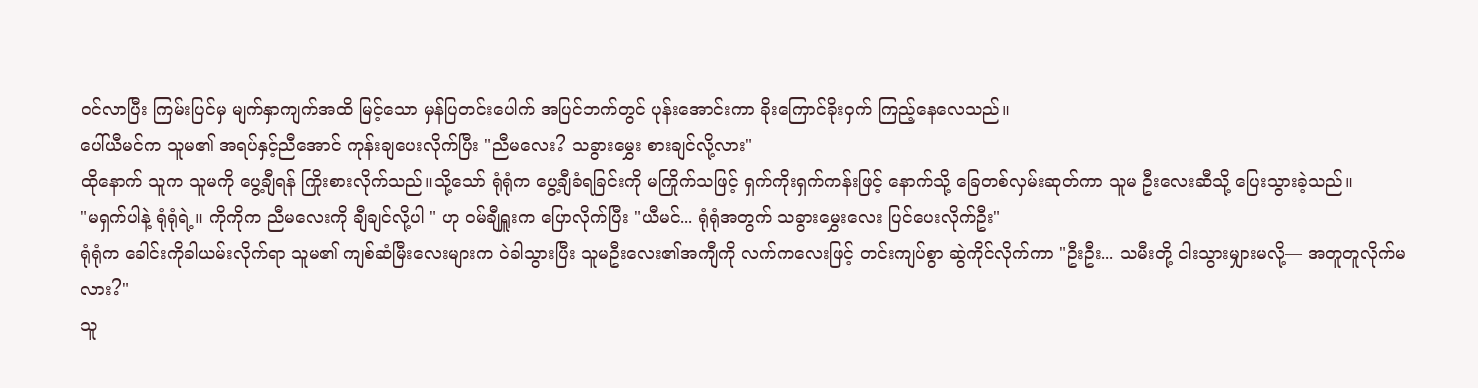ဝင်လာပြီး ကြမ်းပြင်မှ မျက်နှာကျက်အထိ မြင့်သော မှန်ပြတင်းပေါက် အပြင်ဘက်တွင် ပုန်းအောင်းကာ ခိုးကြောင်ခိုးဝှက် ကြည့်နေလေသည်။
ပေါ်ယီမင်က သူမ၏ အရပ်နှင့်ညီအောင် ကုန်းချပေးလိုက်ပြီး "ညီမလေး? သခွားမွှေး စားချင်လို့လား"
ထိုနောက် သူက သူမကို ပွေ့ချီရန် ကြိုးစားလိုက်သည်။သို့သော် ရုံရုံက ပွေ့ချီခံရခြင်းကို မကြိုက်သဖြင့် ရှက်ကိုးရှက်ကန်းဖြင့် နောက်သို့ ခြေတစ်လှမ်းဆုတ်ကာ သူမ ဦးလေးဆီသို့ ပြေးသွားခဲ့သည်။
"မရှက်ပါနဲ့ ရုံရုံရဲ့။ ကိုကိုက ညီမလေးကို ချီချင်လို့ပါ " ဟု ဝမ်ချီရှူးက ပြောလိုက်ပြီး "ယီမင်... ရုံရုံအတွက် သခွားမွှေးလေး ပြင်ပေးလိုက်ဦး"
ရုံရုံက ခေါင်းကိုခါယမ်းလိုက်ရာ သူမ၏ ကျစ်ဆံမြီးလေးများက ဝဲခါသွားပြီး သူမဦးလေး၏အကျီကို လက်ကလေးဖြင့် တင်းကျပ်စွာ ဆွဲကိုင်လိုက်ကာ "ဦးဦး... သမီးတို့ ငါးသွားမျှားမလို့— အတူတူလိုက်မလား?"
သူ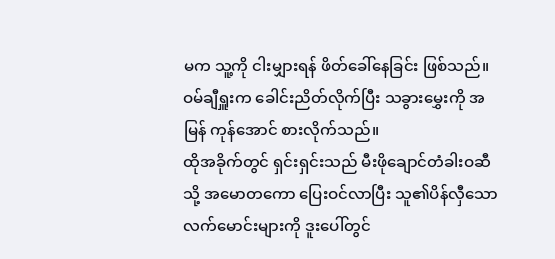မက သူ့ကို ငါးမျှားရန် ဖိတ်ခေါ်နေခြင်း ဖြစ်သည်။ ဝမ်ချီရှူးက ခေါင်းညိတ်လိုက်ပြီး သခွားမွှေးကို အမြန် ကုန်အောင် စားလိုက်သည်။
ထိုအခိုက်တွင် ရှင်းရှင်းသည် မီးဖိုချောင်တံခါးဝဆီသို့ အမောတကော ပြေးဝင်လာပြီး သူ၏ပိန်လှီသော လက်မောင်းများကို ဒူးပေါ်တွင်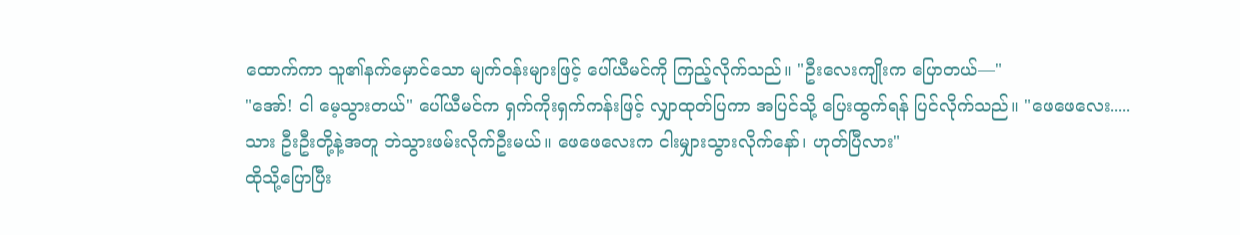ထောက်ကာ သူ၏နက်မှောင်သော မျက်ဝန်းများဖြင့် ပေါ်ယီမင်ကို ကြည့်လိုက်သည်။ "ဦးလေးကျိုးက ပြောတယ်—"
"အော်! ငါ မေ့သွားတယ်" ပေါ်ယီမင်က ရှက်ကိုးရှက်ကန်းဖြင့် လျှာထုတ်ပြကာ အပြင်သို့ ပြေးထွက်ရန် ပြင်လိုက်သည်။ "ဖေဖေလေး..... သား ဦးဦးတို့နဲ့အတူ ဘဲသွားဖမ်းလိုက်ဦးမယ်။ ဖေဖေလေးက ငါးမျှားသွားလိုက်နော်၊ ဟုတ်ပြီလား"
ထိုသို့ပြောပြီး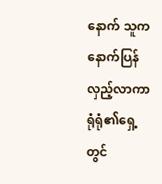နောက် သူက နောက်ပြန်လှည့်လာကာ ရုံရုံ၏ရှေ့တွင်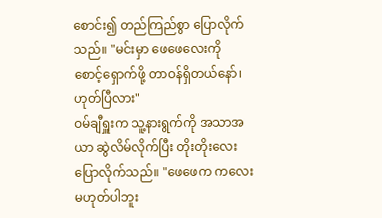စောင်း၍ တည်ကြည်စွာ ပြောလိုက်သည်။ "မင်းမှာ ဖေဖေလေးကို စောင့်ရှောက်ဖို့ တာဝန်ရှိတယ်နော်၊ ဟုတ်ပြီလား"
ဝမ်ချီရှူးက သူ့နားရွက်ကို အသာအယာ ဆွဲလိမ်လိုက်ပြီး တိုးတိုးလေး ပြောလိုက်သည်။ "ဖေဖေက ကလေးမဟုတ်ပါဘူး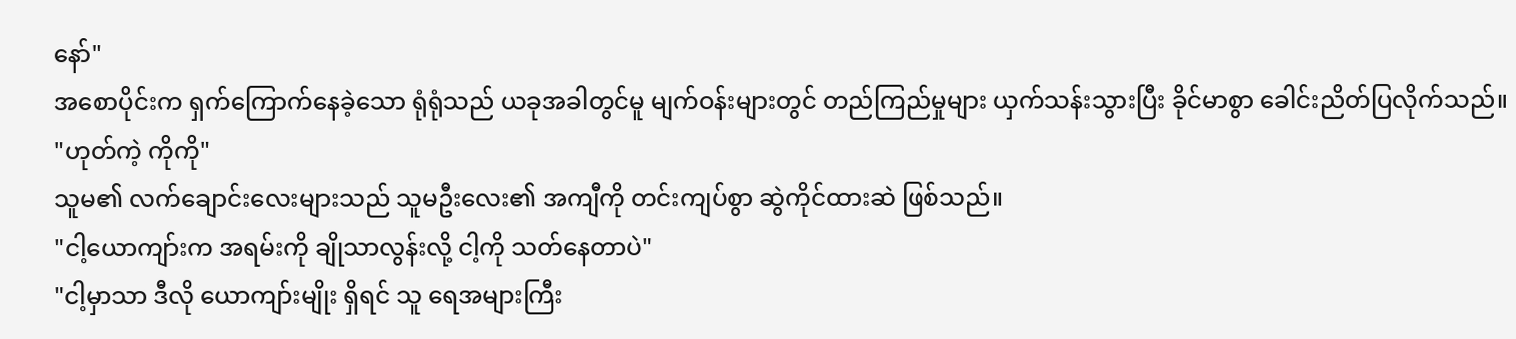နော်"
အစောပိုင်းက ရှက်ကြောက်နေခဲ့သော ရုံရုံသည် ယခုအခါတွင်မူ မျက်ဝန်းများတွင် တည်ကြည်မှုများ ယှက်သန်းသွားပြီး ခိုင်မာစွာ ခေါင်းညိတ်ပြလိုက်သည်။ "ဟုတ်ကဲ့ ကိုကို"
သူမ၏ လက်ချောင်းလေးများသည် သူမဦးလေး၏ အကျီကို တင်းကျပ်စွာ ဆွဲကိုင်ထားဆဲ ဖြစ်သည်။
"ငါ့ယောကျာ်းက အရမ်းကို ချိုသာလွန်းလို့ ငါ့ကို သတ်နေတာပဲ"
"ငါ့မှာသာ ဒီလို ယောကျာ်းမျိုး ရှိရင် သူ ရေအများကြီး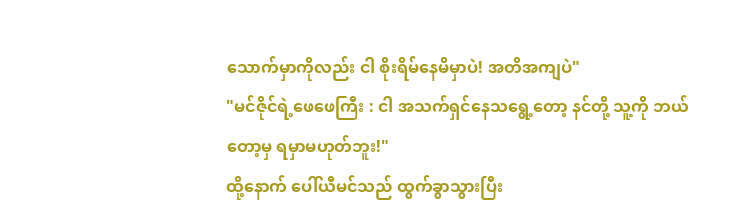သောက်မှာကိုလည်း ငါ စိုးရိမ်နေမိမှာပဲ! အတိအကျပဲ"
"မင်ဇိုင်ရဲ့ဖေဖေကြီး : ငါ အသက်ရှင်နေသရွေ့တော့ နင်တို့ သူ့ကို ဘယ်တော့မှ ရမှာမဟုတ်ဘူး!"
ထို့နောက် ပေါ်ယီမင်သည် ထွက်ခွာသွားပြီး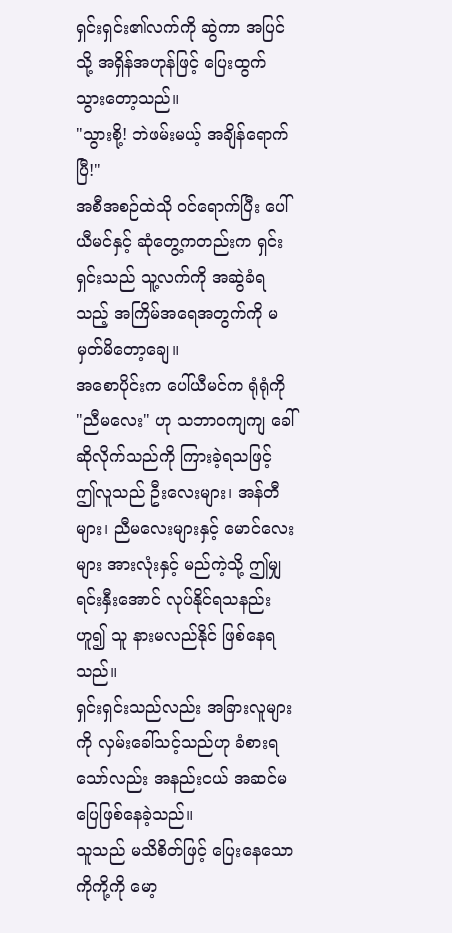ရှင်းရှင်း၏လက်ကို ဆွဲကာ အပြင်သို့ အရှိန်အဟုန်ဖြင့် ပြေးထွက်သွားတော့သည်။
"သွားစို့! ဘဲဖမ်းမယ့် အချိန်ရောက်ပြီ!"
အစီအစဉ်ထဲသို ဝင်ရောက်ပြီး ပေါ်ယီမင်နှင့် ဆုံတွေ့ကတည်းက ရှင်းရှင်းသည် သူ့လက်ကို အဆွဲခံရသည့် အကြိမ်အရေအတွက်ကို မမှတ်မိတော့ချေ။
အစောပိုင်းက ပေါ်ယီမင်က ရုံရုံကို "ညီမလေး" ဟု သဘာဝကျကျ ခေါ်ဆိုလိုက်သည်ကို ကြားခဲ့ရသဖြင့် ဤလူသည် ဦးလေးများ၊ အန်တီများ၊ ညီမလေးများနှင့် မောင်လေးများ အားလုံးနှင့် မည်ကဲ့သို့ ဤမျှ ရင်းနှီးအောင် လုပ်နိုင်ရသနည်းဟူ၍ သူ နားမလည်နိုင် ဖြစ်နေရသည်။
ရှင်းရှင်းသည်လည်း အခြားလူများကို လှမ်းခေါ်သင့်သည်ဟု ခံစားရသော်လည်း အနည်းငယ် အဆင်မပြေဖြစ်နေခဲ့သည်။
သူသည် မသိစိတ်ဖြင့် ပြေးနေသော ကိုကို့ကို မော့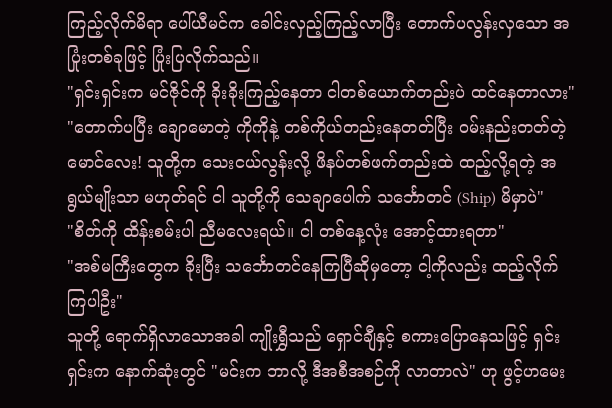ကြည့်လိုက်မိရာ ပေါ်ယီမင်က ခေါင်းလှည့်ကြည့်လာပြီး တောက်ပလွန်းလှသော အပြုံးတစ်ခုဖြင့် ပြုံးပြလိုက်သည်။
"ရှင်းရှင်းက မင်ဇိုင်ကို ခိုးခိုးကြည့်နေတာ ငါတစ်ယောက်တည်းပဲ ထင်နေတာလား"
"တောက်ပပြီး ချောမောတဲ့ ကိုကိုနဲ့ တစ်ကိုယ်တည်းနေတတ်ပြီး ဝမ်းနည်းတတ်တဲ့ မောင်လေး! သူတို့က သေးငယ်လွန်းလို့ ဖိနပ်တစ်ဖက်တည်းထဲ ထည့်လို့ရတဲ့ အရွယ်မျိုးသာ မဟုတ်ရင် ငါ သူတို့ကို သေချာပေါက် သင်္ဘောတင် (Ship) မိမှာပဲ"
"စိတ်ကို ထိန်းစမ်းပါ ညီမလေးရယ်။ ငါ တစ်နေ့လုံး အောင့်ထားရတာ"
"အစ်မကြီးတွေက ခိုးပြီး သင်္ဘောတင်နေကြပြီဆိုမှတော့ ငါ့ကိုလည်း ထည့်လိုက်ကြပါဦး"
သူတို့ ရောက်ရှိလာသောအခါ ကျိုးရွှီသည် ရှောင်ချီနှင့် စကားပြောနေသဖြင့် ရှင်းရှင်းက နောက်ဆုံးတွင် "မင်းက ဘာလို့ ဒီအစီအစဉ်ကို လာတာလဲ" ဟု ဖွင့်ဟမေး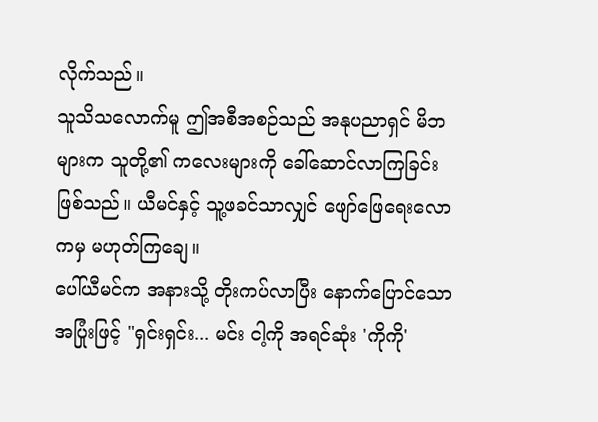လိုက်သည်။
သူသိသလောက်မူ ဤအစီအစဉ်သည် အနုပညာရှင် မိဘများက သူတို့၏ ကလေးများကို ခေါ်ဆောင်လာကြခြင်း ဖြစ်သည်။ ယီမင်နှင့် သူ့ဖခင်သာလျှင် ဖျော်ဖြေရေးလောကမှ မဟုတ်ကြချေ။
ပေါ်ယီမင်က အနားသို့ တိုးကပ်လာပြီး နောက်ပြောင်သော အပြုံးဖြင့် "ရှင်းရှင်း... မင်း ငါ့ကို အရင်ဆုံး 'ကိုကို'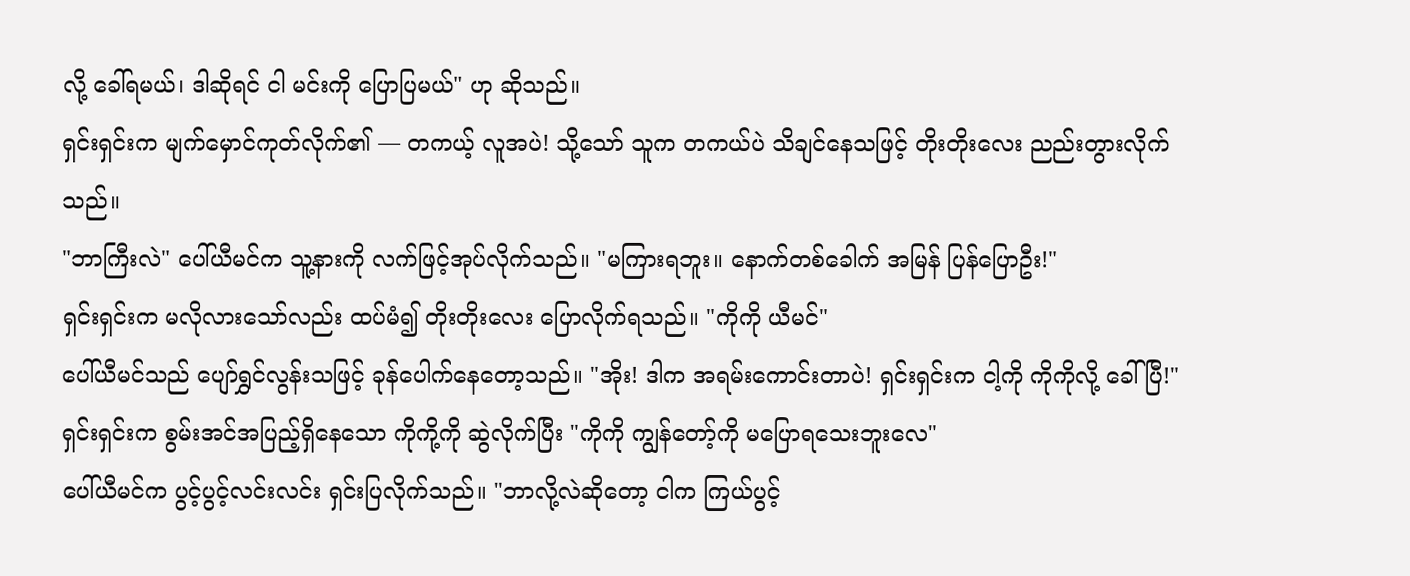လို့ ခေါ်ရမယ်၊ ဒါဆိုရင် ငါ မင်းကို ပြောပြမယ်" ဟု ဆိုသည်။
ရှင်းရှင်းက မျက်မှောင်ကုတ်လိုက်၏ — တကယ့် လူအပဲ! သို့သော် သူက တကယ်ပဲ သိချင်နေသဖြင့် တိုးတိုးလေး ညည်းတွားလိုက်သည်။
"ဘာကြီးလဲ" ပေါ်ယီမင်က သူ့နားကို လက်ဖြင့်အုပ်လိုက်သည်။ "မကြားရဘူး။ နောက်တစ်ခေါက် အမြန် ပြန်ပြောဦး!"
ရှင်းရှင်းက မလိုလားသော်လည်း ထပ်မံ၍ တိုးတိုးလေး ပြောလိုက်ရသည်။ "ကိုကို ယီမင်"
ပေါ်ယီမင်သည် ပျော်ရွှင်လွန်းသဖြင့် ခုန်ပေါက်နေတော့သည်။ "အိုး! ဒါက အရမ်းကောင်းတာပဲ! ရှင်းရှင်းက ငါ့ကို ကိုကိုလို့ ခေါ်ပြီ!"
ရှင်းရှင်းက စွမ်းအင်အပြည့်ရှိနေသော ကိုကို့ကို ဆွဲလိုက်ပြီး "ကိုကို ကျွန်တော့်ကို မပြောရသေးဘူးလေ"
ပေါ်ယီမင်က ပွင့်ပွင့်လင်းလင်း ရှင်းပြလိုက်သည်။ "ဘာလို့လဲဆိုတော့ ငါက ကြယ်ပွင့်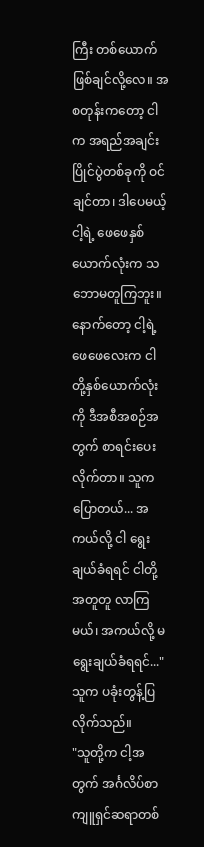ကြီး တစ်ယောက် ဖြစ်ချင်လို့လေ။ အစတုန်းကတော့ ငါက အရည်အချင်းပြိုင်ပွဲတစ်ခုကို ဝင်ချင်တာ၊ ဒါပေမယ့် ငါ့ရဲ့ ဖေဖေနှစ်ယောက်လုံးက သဘောမတူကြဘူး။ နောက်တော့ ငါ့ရဲ့ ဖေဖေလေးက ငါတို့နှစ်ယောက်လုံးကို ဒီအစီအစဉ်အတွက် စာရင်းပေးလိုက်တာ။ သူက ပြောတယ်... အကယ်လို့ ငါ ရွေးချယ်ခံရရင် ငါတို့ အတူတူ လာကြမယ်၊ အကယ်လို့ မရွေးချယ်ခံရရင်..." သူက ပခုံးတွန့်ပြလိုက်သည်။
"သူတို့က ငါ့အတွက် အင်္ဂလိပ်စာ ကျူရှင်ဆရာတစ်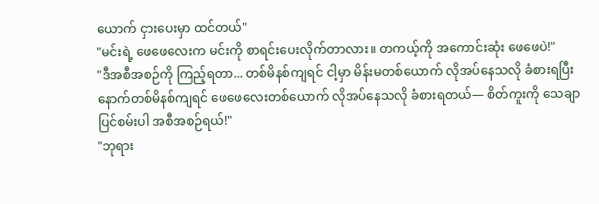ယောက် ငှားပေးမှာ ထင်တယ်"
"မင်းရဲ့ ဖေဖေလေးက မင်းကို စာရင်းပေးလိုက်တာလား။ တကယ့်ကို အကောင်းဆုံး ဖေဖေပဲ!"
"ဒီအစီအစဉ်ကို ကြည့်ရတာ... တစ်မိနစ်ကျရင် ငါ့မှာ မိန်းမတစ်ယောက် လိုအပ်နေသလို ခံစားရပြီး နောက်တစ်မိနစ်ကျရင် ဖေဖေလေးတစ်ယောက် လိုအပ်နေသလို ခံစားရတယ်— စိတ်ကူးကို သေချာပြင်စမ်းပါ အစီအစဉ်ရယ်!"
"ဘုရား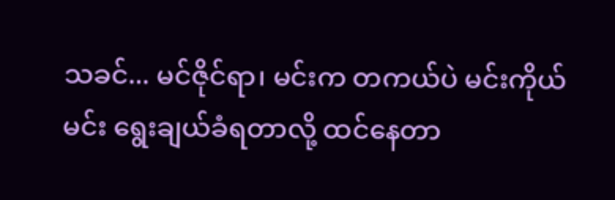သခင်... မင်ဇိုင်ရာ၊ မင်းက တကယ်ပဲ မင်းကိုယ်မင်း ရွေးချယ်ခံရတာလို့ ထင်နေတာ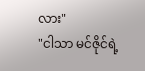လား"
"ငါသာ မင်ဇိုင်ရဲ့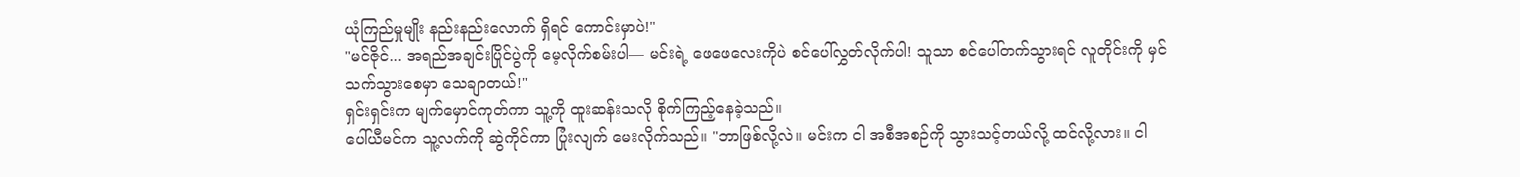ယုံကြည်မှုမျိုး နည်းနည်းလောက် ရှိရင် ကောင်းမှာပဲ!"
"မင်ဇိုင်... အရည်အချင်းပြိုင်ပွဲကို မေ့လိုက်စမ်းပါ— မင်းရဲ့ ဖေဖေလေးကိုပဲ စင်ပေါ်လွှတ်လိုက်ပါ! သူသာ စင်ပေါ်တက်သွားရင် လူတိုင်းကို မှင်သက်သွားစေမှာ သေချာတယ်!"
ရှင်းရှင်းက မျက်မှောင်ကုတ်ကာ သူ့ကို ထူးဆန်းသလို စိုက်ကြည့်နေခဲ့သည်။
ပေါ်ယီမင်က သူ့လက်ကို ဆွဲကိုင်ကာ ပြုံးလျက် မေးလိုက်သည်။ "ဘာဖြစ်လို့လဲ။ မင်းက ငါ အစီအစဉ်ကို သွားသင့်တယ်လို့ ထင်လို့လား။ ငါ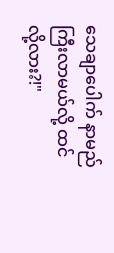သေချာပေါက် နာမည်ကြီးလာမယ်လို့ ထင်လို့လား?!"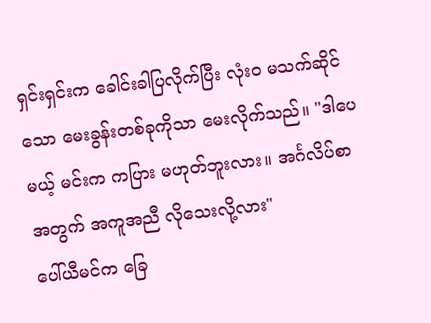ရှင်းရှင်းက ခေါင်းခါပြလိုက်ပြီး လုံးဝ မသက်ဆိုင်သော မေးခွန်းတစ်ခုကိုသာ မေးလိုက်သည်။ "ဒါပေမယ့် မင်းက ကပြား မဟုတ်ဘူးလား။ အင်္ဂလိပ်စာအတွက် အကူအညီ လိုသေးလို့လား"
ပေါ်ယီမင်က ခြေ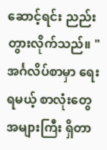ဆောင့်ရင်း ညည်းတွားလိုက်သည်။ "အင်္ဂလိပ်စာမှာ ရေးရမယ့် စာလုံးတွေ အများကြီး ရှိတာ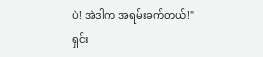ပဲ! အဲဒါက အရမ်းခက်တယ်!"
ရှင်း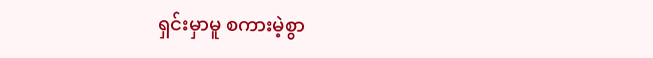ရှင်းမှာမူ စကားမဲ့စွာ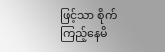ဖြင့်သာ စိုက်ကြည့်နေမိ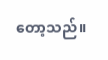တော့သည်။